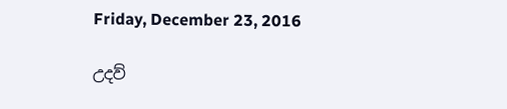Friday, December 23, 2016

උදව්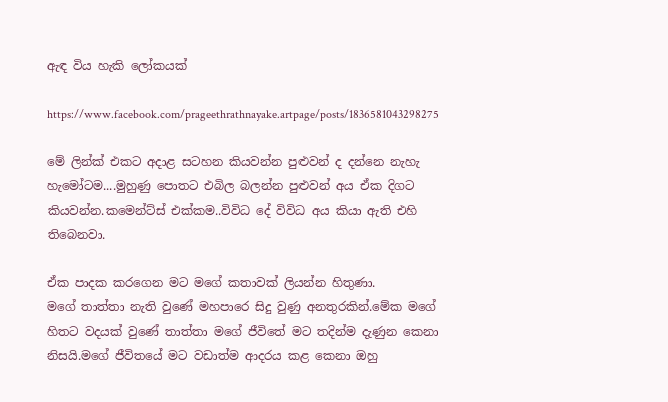ඇඳ විය හැකි ලෝකයක්

https://www.facebook.com/prageethrathnayake.artpage/posts/1836581043298275

මේ ලින්ක් එකට අදාළ සටහන කියවන්න පුළුවන් ද දන්නෙ නැහැ හැමෝටම....මුහුණු පොතට එබිල බලන්න පුළුවන් අය ඒක දිගට කියවන්න.කමෙන්ට්ස් එක්කම..විවිධ දේ විවිධ අය කියා ඇති එහි තිබෙනවා.

ඒක පාදක කරගෙන මට මගේ කතාවක් ලියන්න හිතුණා.
මගේ තාත්තා නැති වුණේ මහපාරෙ සිදු වුණු අනතුරකින්.මේක මගේ හිතට වදයක් වුණේ තාත්තා මගේ ජීවිතේ මට තදින්ම දැණුන කෙනා නිසයි.මගේ ජීවිතයේ මට වඩාත්ම ආදරය කළ කෙනා ඔහු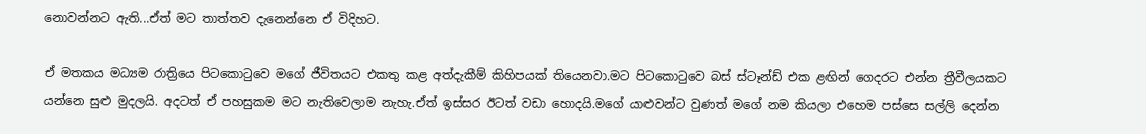නොවන්නට ඇති...ඒත් මට තාත්තව දැනෙන්නෙ ඒ විදිහට.

ඒ මතකය මධ්‍යම රාත්‍රියෙ පිටකොටුවෙ මගේ ජීවිතයට එකතු කළ අත්දැකීම් කිහිපයක් තියෙනවා.මට පිටකොටුවෙ බස් ස්ටෑන්ඩ් එක ළඟින් ගෙදරට එන්න ත්‍රීවීලයකට යන්නෙ සුළු මුදලයි. අදටත් ඒ පහසුකම මට නැතිවෙලාම නැහැ.ඒත් ඉස්සර ඊටත් වඩා හොදයි.මගේ යාළුවන්ට වුණත් මගේ නම කියලා එහෙම පස්සෙ සල්ලි දෙන්න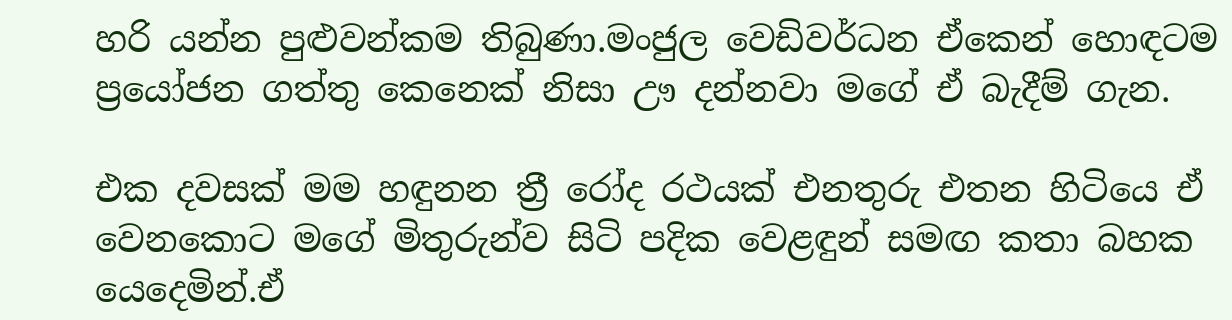හරි යන්න පුළුවන්කම තිබුණා.මංජුල වෙඩිවර්ධන ඒකෙන් හොඳටම ප්‍රයෝජන ගත්තු කෙනෙක් නිසා ඌ දන්නවා මගේ ඒ බැදීම් ගැන.

එක දවසක් මම හඳුනන ත්‍රී රෝද රථයක් එනතුරු එතන හිටියෙ ඒ වෙනකොට මගේ මිතුරුන්ව සිටි පදික වෙළඳුන් සමඟ කතා බහක යෙදෙමින්.ඒ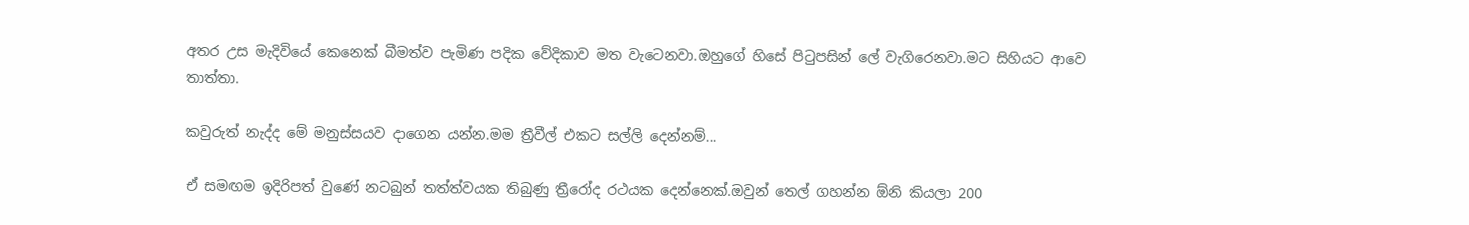අතර උස මැදිවියේ කෙනෙක් බීමත්ව පැමිණ පදික වේදිකාව මත වැටෙනවා.ඔහුගේ හිසේ පිටුපසින් ලේ වැගිරෙනවා.මට සිහියට ආවෙ තාත්තා.

කවුරුත් නැද්ද මේ මනුස්සයව දාගෙන යන්න.මම ත්‍රීවීල් එකට සල්ලි දෙන්නම්...

ඒ සමඟම ඉදිරිපත් වුණේ නටබුන් තත්ත්වයක තිබුණු ත්‍රීරෝද රථයක දෙන්නෙක්.ඔවුන් තෙල් ගහන්න ඕනි කියලා 200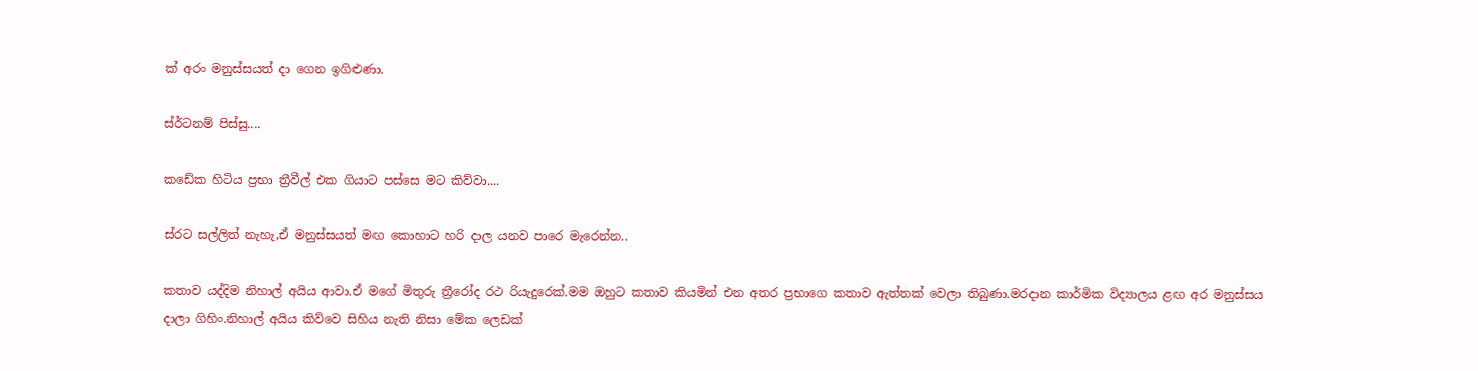ක් අරං මනුස්සයත් දා ගෙන ඉගිළුණා.

ස්ර්ටනම් පිස්සු....

කඩේක හිටිය ප්‍රභා ත්‍රීවීල් එක ගියාට පස්සෙ මට කිව්වා....

ස්රට සල්ලිත් නැහැ,ඒ මනුස්සයත් මඟ කොහාට හරි දාල යනව පාරෙ මැරෙන්න..

කතාව යද්දිම නිහාල් අයිය ආවා.ඒ මගේ මිතුරු ත්‍රීරෝද රථ රියැදුරෙක්.මම ඔහුට කතාව කියමින් එන අතර ප්‍රභාගෙ කතාව ඇත්තක් වෙලා තිබුණා.මරදාන කාර්මික විද්‍යාලය ළඟ අර මනුස්සය දාලා ගිහිං.නිහාල් අයිය කිව්වෙ සිහිය නැති නිසා මේක ලෙඩක්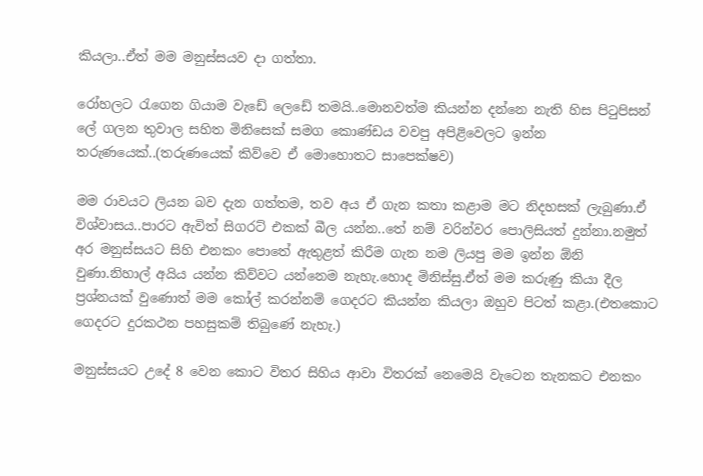කියලා..ඒත් මම මනුස්සයව දා ගත්තා.

රෝහලට රැගෙන ගියාම වැඩේ ලෙඩේ තමයි..මොනවත්ම කියන්න දන්නෙ නැති හිස පිටුපිසන් ලේ ගලන තුවාල සහිත මිනිසෙක් සමග කොණ්ඩය වවපු අපිළිවෙලට ඉන්න තරුණයෙක්..(තරුණයෙක් කිව්වෙ ඒ මොහොතට සාපෙක්ෂව)

මම රාවයට ලියන බව දැන ගත්තම, තව අය ඒ ගැන කතා කළාම මට නිදහසක් ලැබුණා.ඒ විශ්වාසය..පාරට ඇවිත් සිගරට් එකක් බීල යන්න..තේ නම් වරින්වර පොලිසියත් දුන්නා.නමුත් අර මනුස්සයට සිහි එනකං පොතේ ඇතුළත් කිරීම ගැන නම ලියපු මම ඉන්න ඕනි වුණා.නිහාල් අයිය යන්න කිව්වට යන්නෙම නැහැ.හොද මිනිස්සු.ඒත් මම කරුණු කියා දීල ප්‍රශ්නයක් වුණොත් මම කෝල් කරන්නම් ගෙදරට කියන්න කියලා ඔහුව පිටත් කළා.(එතකොට ගෙදරට දුරකථන පහසුකම් තිබුණේ නැහැ.)

මනුස්සයට උදේ 8 වෙන කොට විතර සිහිය ආවා විතරක් නෙමෙයි වැටෙන තැනකට එනකං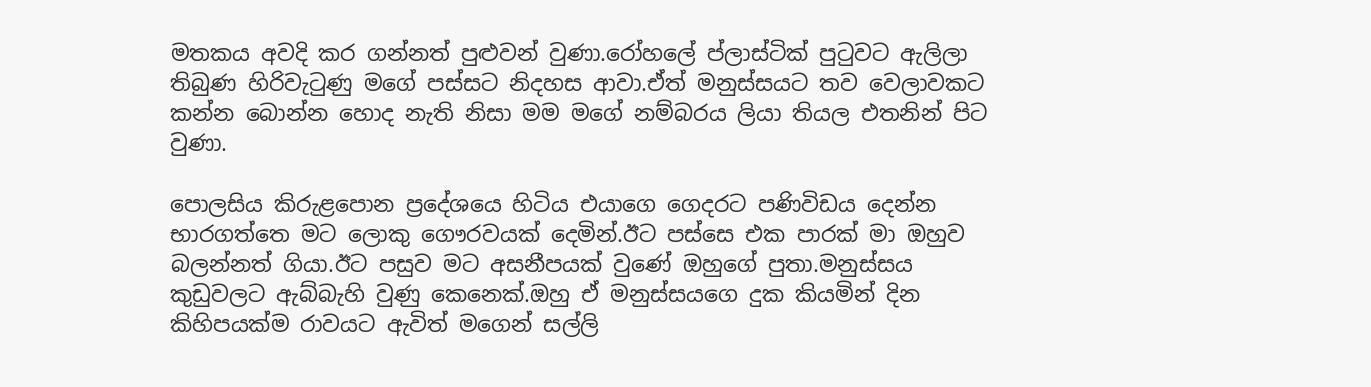මතකය අවදි කර ගන්නත් පුළුවන් වුණා.රෝහලේ ප්ලාස්ටික් පුටුවට ඇලිලා තිබුණ හිරිවැටුණු මගේ පස්සට නිදහස ආවා.ඒත් මනුස්සයට තව වෙලාවකට කන්න බොන්න හොද නැති නිසා මම මගේ නම්බරය ලියා තියල එතනින් පිට වුණා.

පොලසිය කිරුළපොන ප්‍රදේශයෙ හිටිය එයාගෙ ගෙදරට පණිවිඩය දෙන්න භාරගත්තෙ මට ලොකු ගෞරවයක් දෙමින්.ඊට පස්සෙ එක පාරක් මා ඔහුව බලන්නත් ගියා.ඊට පසුව මට අසනීපයක් වුණේ ඔහුගේ පුතා.මනුස්සය කුඩුවලට ඇබ්බැහි වුණු කෙනෙක්.ඔහු ඒ මනුස්සයගෙ දුක කියමින් දින කිහිපයක්ම රාවයට ඇවිත් මගෙන් සල්ලි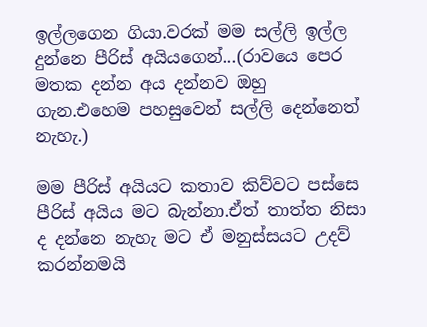ඉල්ලගෙන ගියා.වරක් මම සල්ලි ඉල්ල දුන්නෙ පීරිස් අයියගෙන්...(රාවයෙ පෙර මතක දන්න අය දන්නව ඔහු ගැන.එහෙම පහසුවෙන් සල්ලි දෙන්නෙත් නැහැ.)

මම පීරිස් අයියට කතාව කිව්වට පස්සෙ පීරිස් අයිය මට බැන්නා.ඒත් තාත්ත නිසා ද දන්නෙ නැහැ මට ඒ මනුස්සයට උදව් කරන්නමයි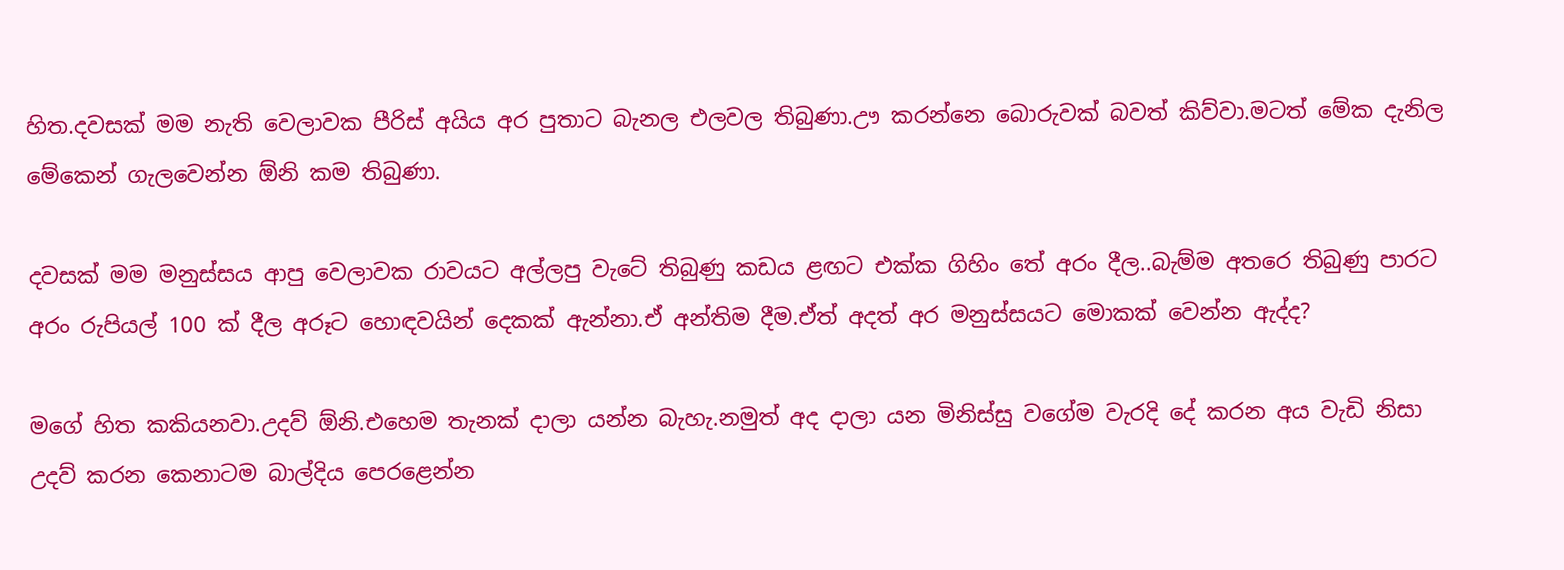හිත.දවසක් මම නැති වෙලාවක පීරිස් අයිය අර පුතාට බැනල එලවල තිබුණා.ඌ කරන්නෙ බොරුවක් බවත් කිව්වා.මටත් මේක දැනිල මේකෙන් ගැලවෙන්න ඕනි කම තිබුණා.

දවසක් මම මනුස්සය ආපු වෙලාවක රාවයට අල්ලපු වැටේ තිබුණු කඩය ළඟට එක්ක ගිහිං තේ අරං දීල..බැම්ම අතරෙ තිබුණු පාරට අරං රුපියල් 100 ක් දීල අරූට හොඳවයින් දෙකක් ඇන්නා.ඒ අන්තිම දීම.ඒත් අදත් අර මනුස්සයට මොකක් වෙන්න ඇද්ද?

මගේ හිත කකියනවා.උදව් ඕනි.එහෙම තැනක් දාලා යන්න බැහැ.නමුත් අද දාලා යන මිනිස්සු වගේම වැරදි දේ කරන අය වැඩි නිසා උදව් කරන කෙනාටම බාල්දිය පෙරළෙන්න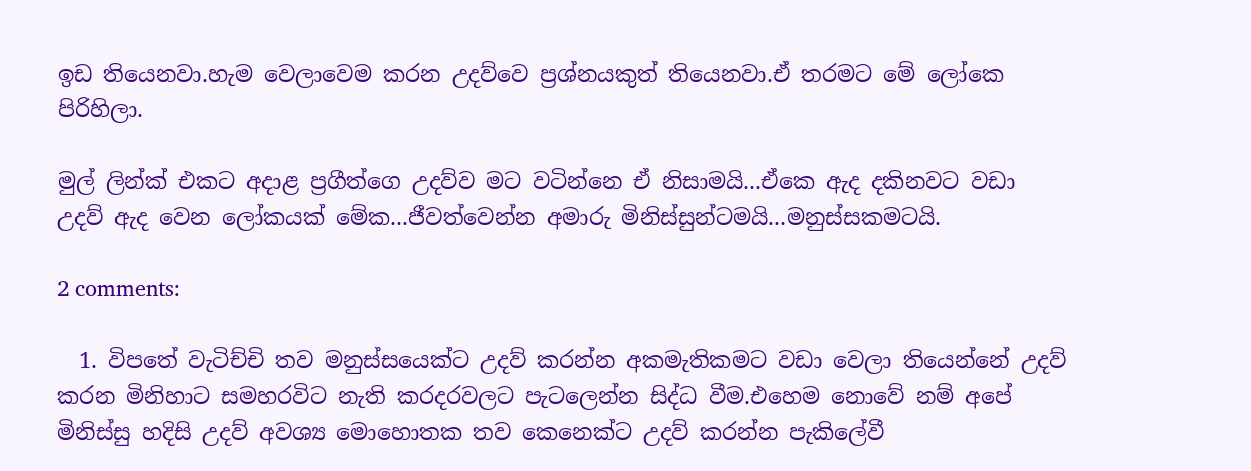ඉඩ තියෙනවා.හැම වෙලාවෙම කරන උදව්වෙ ප්‍රශ්නයකුත් තියෙනවා.ඒ තරමට මේ ලෝකෙ පිරිහිලා.

මුල් ලින්ක් එකට අදාළ ප්‍රගීත්ගෙ උදව්ව මට වටින්නෙ ඒ නිසාමයි...ඒකෙ ඇද දකිනවට වඩා උදව් ඇද වෙන ලෝකයක් මේක...ජීවත්වෙන්න අමාරු මිනිස්සුන්ටමයි...මනුස්සකමටයි.

2 comments:

  1. විපතේ වැටිච්චි තව මනුස්සයෙක්ට උදව් කරන්න අකමැතිකමට වඩා වෙලා තියෙන්නේ උදව් කරන මිනිහාට සමහරවිට නැති කරදරවලට පැටලෙන්න සිද්ධ වීම.එහෙම නොවේ නම් අපේ මිනිස්සු හදිසි උදව් අවශ්‍ය මොහොතක තව කෙනෙක්ට උදව් කරන්න පැකිලේවී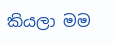කියලා මම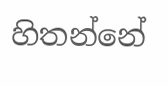හිතන්නේ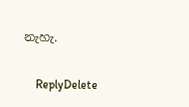නැහැ.

    ReplyDelete